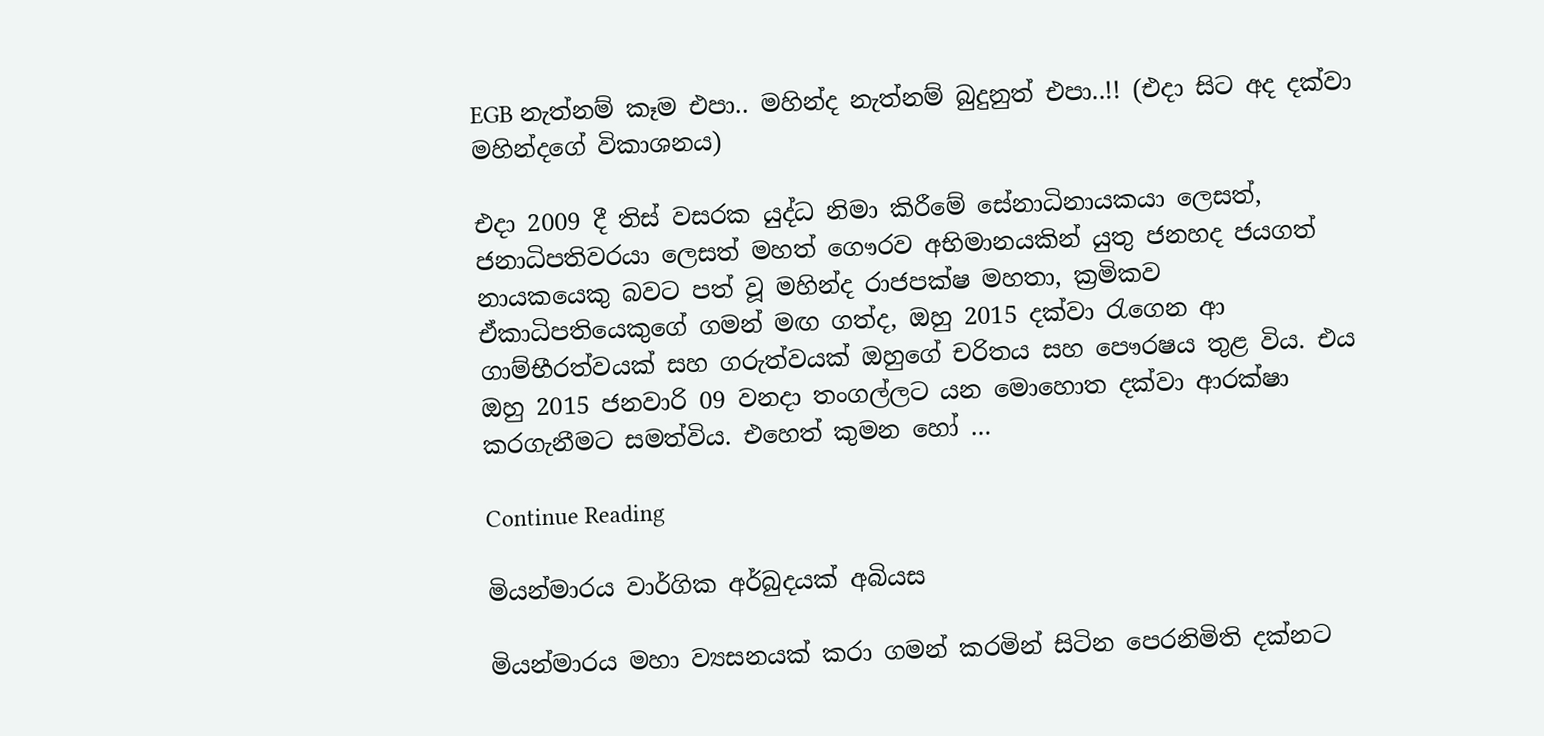EGB නැත්නම් කෑම එපා.. මහින්ද නැත්නම් බුදුනුත් එපා..!! (එදා සිට අද දක්වා මහින්දගේ විකාශනය)

එදා 2009 දී තිස් වසරක යුද්ධ නිමා කිරීමේ සේනාධිනායකයා ලෙසත්, ජනාධිපතිවරයා ලෙසත් මහත් ගෞරව අභිමානයකින් යුතු ජනහද ජයගත් නායකයෙකු බවට පත් වූ මහින්ද රාජපක්ෂ මහතා, ක්‍රමිකව ඒකාධිපතියෙකුගේ ගමන් මඟ ගත්ද, ඔහු 2015 දක්වා රැගෙන ආ ගාම්භීරත්වයක් සහ ගරුත්වයක් ඔහුගේ චරිතය සහ පෞරෂය තුළ විය. එය ඔහු 2015 ජනවාරි 09 වනදා තංගල්ලට යන මොහොත දක්වා ආරක්ෂා කරගැනීමට සමත්විය. එහෙත් කුමන හෝ …

Continue Reading

මියන්මාරය වාර්ගික අර්බුදයක් අබියස

මියන්මාරය මහා ව්‍යසනයක් කරා ගමන් කරමින් සිටින පෙරනිමිති දක්නට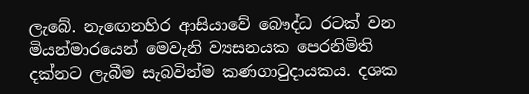ලැබේ. නැ‍ඟෙනහිර ආසියාවේ බෞද්ධ රටක් වන මියන්මාරයෙන් මෙවැනි ව්‍යසනයක පෙරනිමිති දක්නට ලැබීම සැබවින්ම කණගාටුදායකය. දශක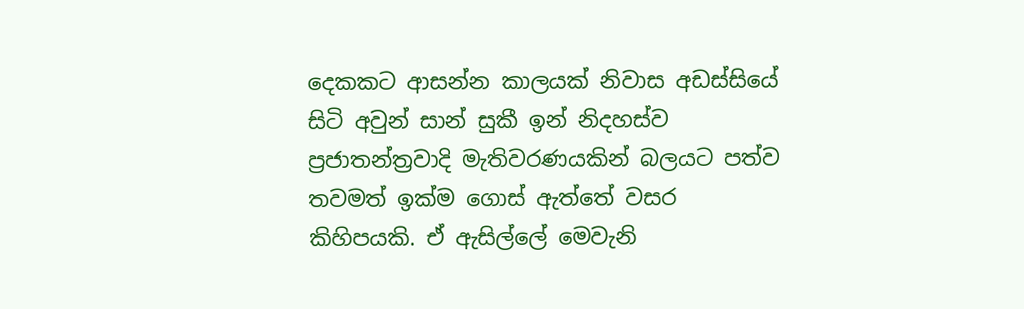දෙකකට ආසන්න කාලයක් නිවාස අඩස්සියේ සිටි අවුන් සාන් සුකී ඉන් නිදහස්ව ප්‍රජාතන්ත්‍රවාදි මැතිවරණයකින් බලයට පත්ව තවමත් ඉක්ම ගොස් ඇත්තේ වසර කිහිපයකි. ඒ ඇසිල්ලේ මෙවැනි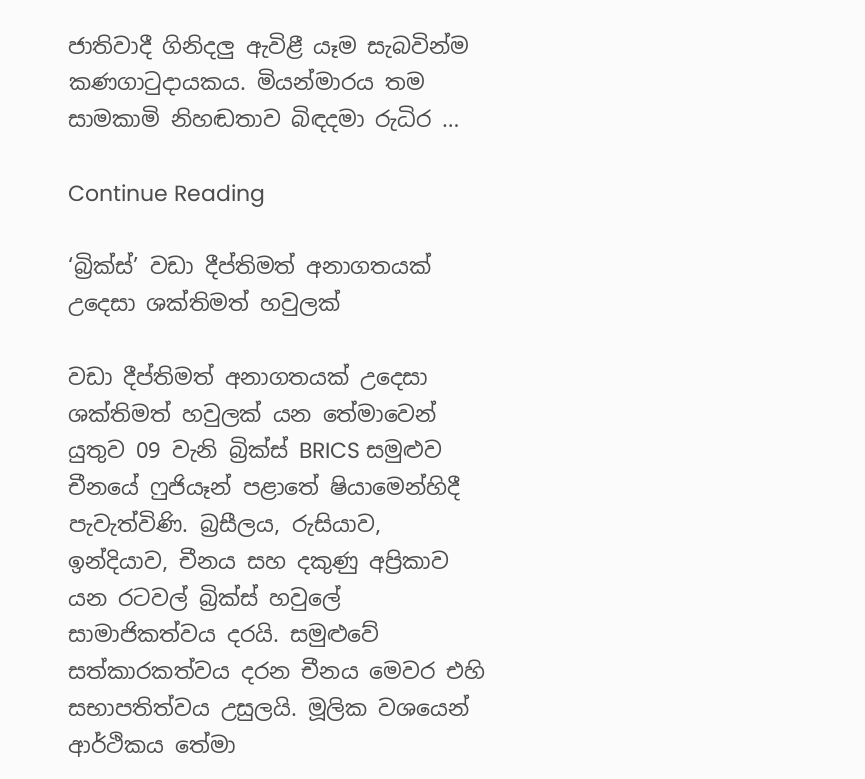ජාතිවාදී ගිනිදලු ඇවිළී යෑම සැබවින්ම කණගාටුදායකය. මියන්මාරය තම සාමකාමි නිහඬතාව බිඳදමා ‍රුධිර …

Continue Reading

‘බ්‍රික්ස්’ වඩා දීප්තිමත් අනාගතයක් උදෙසා ශක්තිමත් හවුලක්

වඩා දීප්තිමත් අනාගතයක් උදෙසා ශක්තිමත් හවුලක් යන තේමාවෙන් යුතුව 09 වැනි බ්‍රික්ස් BRICS සමුළුව චීනයේ ෆුජියෑන් පළාතේ ෂියාමෙන්හිදී පැවැත්විණි. බ්‍රසීලය, රුසියාව, ඉන්දියාව, චීනය සහ දකුණු අප්‍රිකාව යන රටවල් බ්‍රික්ස් හවුලේ සාමාජිකත්වය දරයි. සමුළුවේ සත්කාරකත්වය දරන චීනය මෙවර එහි සභාපතිත්වය උසුලයි. මූලික වශයෙන් ආර්ථිකය තේමා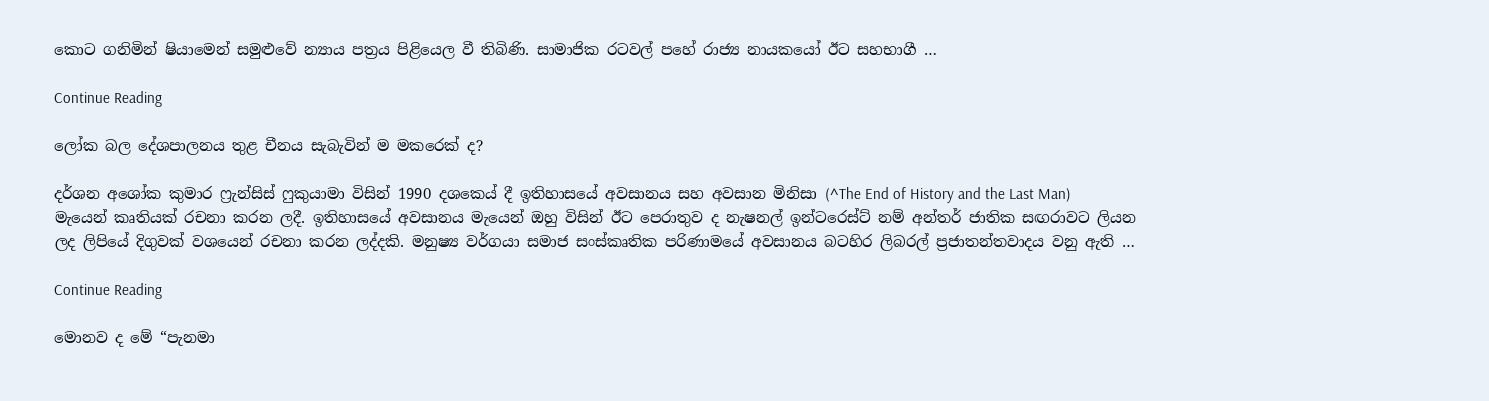කොට ගනිමින් ෂියාමෙන් සමුළුවේ න්‍යාය පත්‍රය පිළියෙල වී තිබිණි. සාමාජික රටවල් ප‍හේ රාජ්‍ය නායක‍යෝ ඊට සහභාගී …

Continue Reading

ලෝක බල දේශපාලනය තුළ චීනය සැබැවින් ම මකරෙක් ද?

දර්ශන අශෝක කුමාර ෆ්‍රැන්සිස් ෆුකුයාමා විසින් 1990 දශකෙය් දී ඉතිහාසයේ අවසානය සහ අවසාන මිනිසා (^The End of History and the Last Man) මැයෙන් කෘතියක් රචනා කරන ලදී. ඉතිහාසයේ අවසානය මැයෙන් ඔහු විසින් ඊට පෙරාතුව ද නැෂනල් ඉන්ටරෙස්ට් නම් අන්තර් ජාතික සඟරාවට ලියන ලද ලිපියේ දිගුවක් වශයෙන් රචනා කරන ලද්දකි. මනුෂ්‍ය වර්ගයා සමාජ සංස්කෘතික පරිණාමයේ අවසානය බටහිර ලිබරල් ප්‍රජාතන්තවාදය වනු ඇති …

Continue Reading

මොනව ද මේ “පැනමා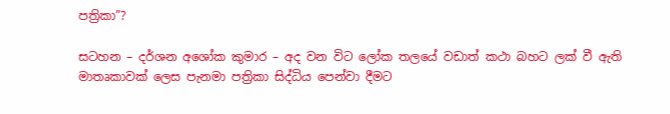පත්‍රිකා”?

සටහන – දර්ශන අශෝක කුමාර – අද වන විට ලෝක තලයේ වඩාත් කථා බහට ලක් වී ඇති මාතෘකාවක් ලෙස පැනමා පත්‍රිකා සිද්ධිය පෙන්වා දීමට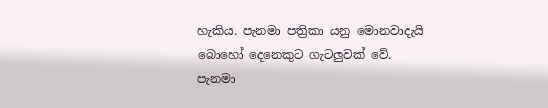හැකිය. පැනමා පත්‍රිකා යනු මොනවාදැයි බොහෝ දෙනෙකුට ගැටලුවක් වේ. පැනමා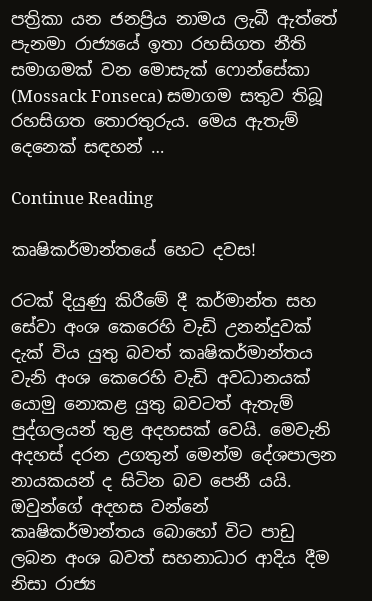පත්‍රිකා යන ජනප්‍රිය නාමය ලැබී ඇත්තේ පැනමා රාජ්‍යයේ ඉතා රහසිගත නීති සමාගමක් වන මොසැක් ෆොන්සේකා (Mossack Fonseca) සමාගම සතුව තිබූ රහසිගත තොරතුරුය. මෙය ඇතැම් දෙනෙක් සඳහන් …

Continue Reading

කෘෂිකර්මාන්තයේ හෙට දවස!

රටක් දියුණු කිරීමේ දී කර්මාන්ත සහ සේවා අංශ කෙරෙහි වැඩි උනන්දුවක් දැක් විය යුතු බවත් කෘෂිකර්මාන්තය වැනි අංශ කෙරෙහි වැඩි අවධානයක් යොමු නොකළ යුතු බවටත් ඇතැම් පුද්ගලයන් තුළ අදහසක් වෙයි. මෙවැනි අදහස් දරන උගතුන් මෙන්ම දේශපාලන නායකයන් ද සිටින බව පෙනී යයි. ඔවුන්ගේ අදහස වන්නේ කෘෂිකර්මාන්තය බොහෝ විට පාඩු ලබන අංශ බවත් සහනාධාර ආදිය දීම නිසා රාජ්‍ය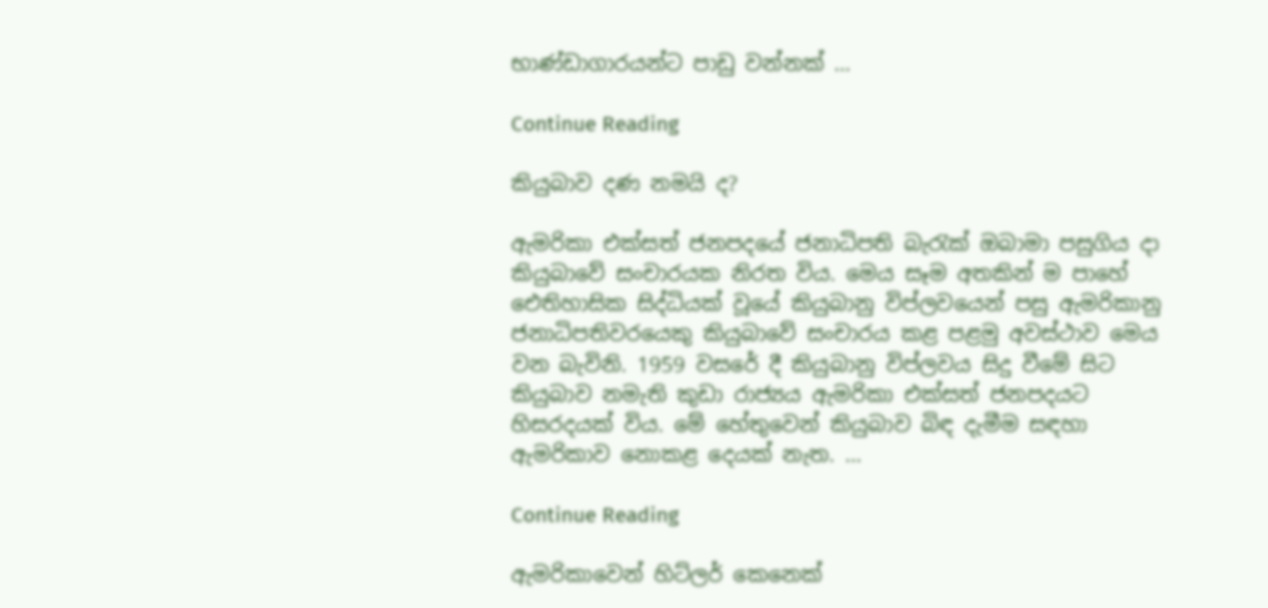භාණ්ඩාගාරයන්ට පාඩු වන්නක් …

Continue Reading

කියුබාව දණ නමයි ද?

ඇමරිකා එක්සත් ජනපදයේ ජනාධිපති බැරැක් ඔබාමා පසුගිය දා කියුබාවේ සංචාරයක නිරත විය. මෙය සෑම අතකින් ම පාහේ ඓතිහාසික සිද්ධියක් වූයේ කියුබානු විප්ලවයෙන් පසු ඇමරිකානු ජනාධිපතිවරයෙකු කියුබාවේ සංචාරය කළ පළමු අවස්ථාව මෙය වන බැවිනි. 1959 වසරේ දී කියුබානු විප්ලවය සිදු වීමේ සිට කියුබාව නමැති කුඩා රාජ්‍යය ඇමරිකා එක්සත් ජනපදයට හිසරදයක් විය. මේ හේතුවෙන් කියුබාව බිඳ දැමීම සඳහා ඇමරිකාව නොකළ දෙයක් නැත. …

Continue Reading

ඇමරිකාවෙන් හිට්ලර් කෙනෙක්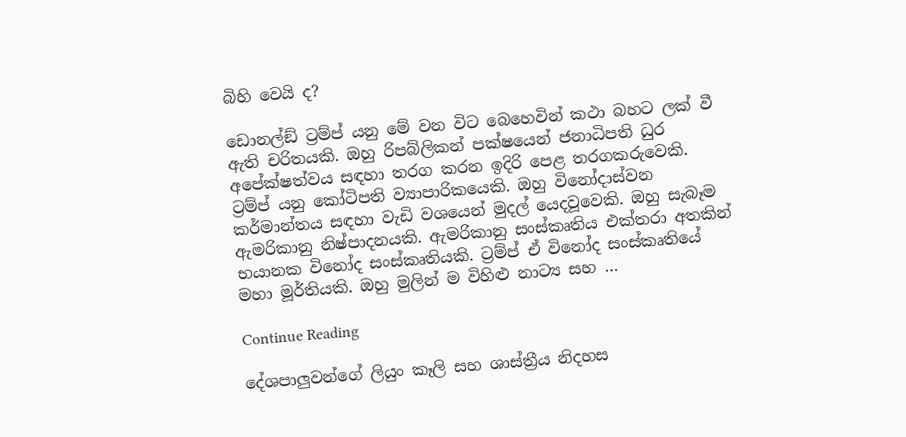බිහි වෙයි ද?

ඩොනල්ඞ් ට්‍රම්ප් යනු මේ වන විට බෙහෙවින් කථා බහට ලක් වී ඇති චරිතයකි. ඔහු රිපබ්ලිකන් පක්ෂයෙන් ජනාධිපති ධුර අපේක්ෂත්වය සඳහා තරග කරන ඉදිරි පෙළ තරගකරුවෙකි. ට්‍රම්ප් යනු කෝටිපති ව්‍යාපාරිකයෙකි. ඔහු විනෝදාස්වන කර්මාන්තය සඳහා වැඩි වශයෙන් මුදල් යෙදවූවෙකි. ඔහු සැබෑම ඇමරිකානු නිෂ්පාදනයකි. ඇමරිකානු සංස්කෘතිය එක්තරා අතකින් භයානක විනෝද සංස්කෘතියකි. ට්‍රම්ප් ඒ විනෝද සංස්කෘතියේ මහා මූර්තියකි. ඔහු මුලින් ම විහිළු නාට්‍ය සහ …

Continue Reading

දේශපාලුවන්ගේ ලියුං කෑලි සහ ශාස්ත්‍රීය නිදහස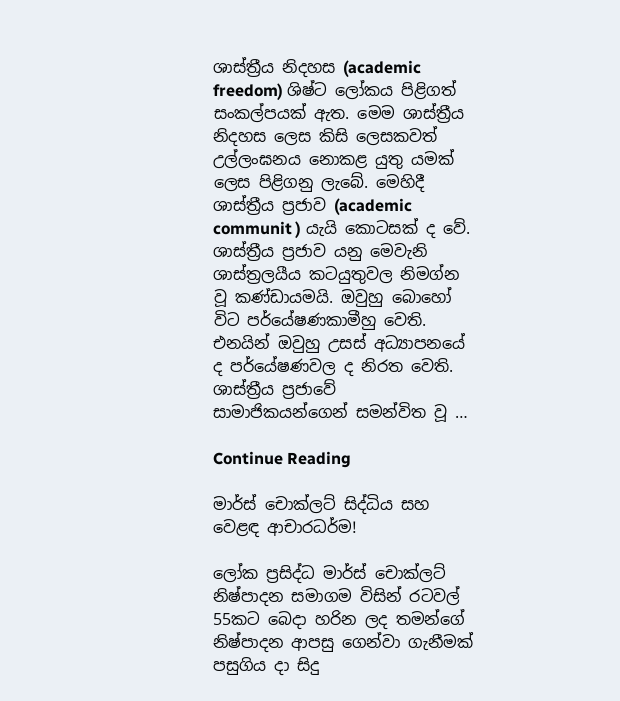ශාස්ත්‍රීය නිදහස (academic freedom) ශිෂ්ට ලෝකය පිළිගත් සංකල්පයක් ඇත. මෙම ශාස්ත්‍රීය නිදහස ලෙස කිසි ලෙසකවත් උල්ලංඝනය නොකළ යුතු යමක් ලෙස පිළිගනු ලැබේ. මෙහිදී ශාස්ත්‍රීය ප්‍රජාව (academic communit ) යැයි කොටසක් ද වේ. ශාස්ත්‍රීය ප්‍රජාව යනු මෙවැනි ශාස්ත්‍රලයීය කටයුතුවල නිමග්න වූ කණ්ඩායමයි. ඔවුහු බොහෝ විට පර්යේෂණකාමීහු වෙති. එනයින් ඔවුහු උසස් අධ්‍යාපනයේ ද පර්යේෂණවල ද නිරත වෙති. ශාස්ත්‍රීය ප්‍රජාවේ සාමාජිකයන්ගෙන් සමන්විත වූ …

Continue Reading

මාර්ස් චොක්ලට් සිද්ධිය සහ වෙළඳ ආචාරධර්ම!

ලෝක ප්‍රසිද්ධ මාර්ස් චොක්ලට් නිෂ්පාදන සමාගම විසින් රටවල් 55කට බෙදා හරින ලද තමන්ගේ නිෂ්පාදන ආපසු ගෙන්වා ගැනීමක් පසුගිය දා සිදු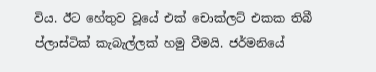විය. ඊට හේතුව වූයේ එක් චොක්ලට් එකක තිබී ප්ලාස්ටික් කැබැල්ලක් හමු වීමයි. ජර්මනියේ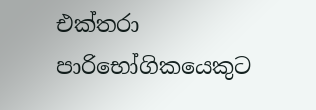එක්තරා පාරිභෝගිකයෙකුට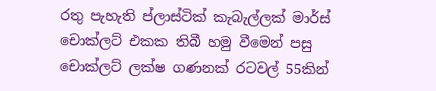රතු පැහැති ප්ලාස්ටික් කැබැල්ලක් මාර්ස් චොක්ලට් එකක තිබී හමු වීමෙන් පසු චොක්ලට් ලක්ෂ ගණනක් රටවල් 55කින්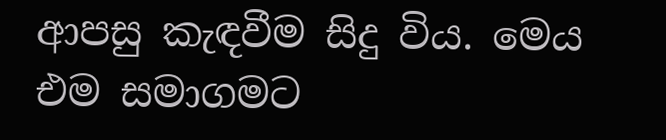ආපසු කැඳවීම සිදු විය. මෙය එම සමාගමට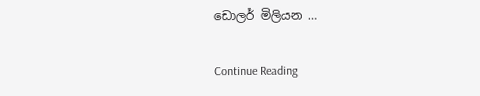ඩොලර් මිලියන …

Continue Reading